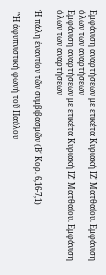Εμφάνιση αναρτήσεων με ετικέτα Κυριακή ΙΖ΄ Ματθαίου. Εμφάνιση όλων των αναρτήσεων
Εμφάνιση αναρτήσεων με ετικέτα Κυριακή ΙΖ΄ Ματθαίου. Εμφάνιση όλων των αναρτήσεων

Ἡ πάλη ἐναντίον τῶν συμβιβασμῶν (Β΄ Κορ. 6,16-7,1)

 "Ἡ ἀφυπνιστική φωνή τοῦ Παύλου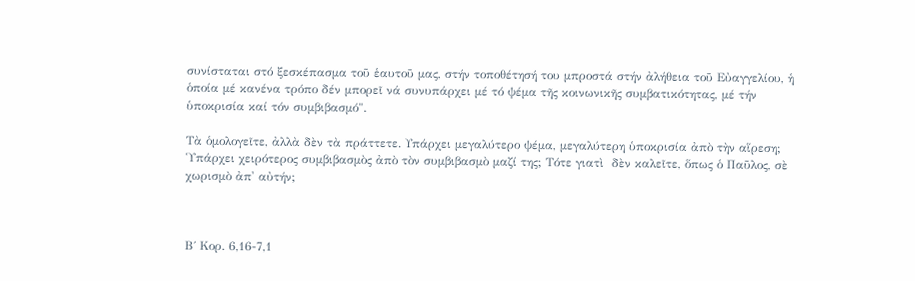συνίσταται στό ξεσκέπασμα τοῦ ἑαυτοῦ μας, στήν τοποθέτησή του μπροστά στήν ἀλήθεια τοῦ Εὐαγγελίου, ἡ ὁποία μέ κανένα τρόπο δέν μπορεῖ νά συνυπάρχει μέ τό ψέμα τῆς κοινωνικῆς συμβατικότητας, μέ τήν ὑποκρισία καί τόν συμβιβασμό".

Τὰ ὁμολογεῖτε, ἀλλὰ δὲν τὰ πράττετε. Υπάρχει μεγαλύτερο ψέμα, μεγαλύτερη ὑποκρισία ἀπὸ τὴν αἵρεση; Ὑπάρχει χειρότερος συμβιβασμὸς ἀπὸ τὸν συμβιβασμὸ μαζί της; Τότε γιατὶ  δὲν καλεῖτε, ὅπως ὁ Παῦλος, σὲ χωρισμὸ ἀπ' αὐτήν;



Β΄ Κορ. 6,16-7,1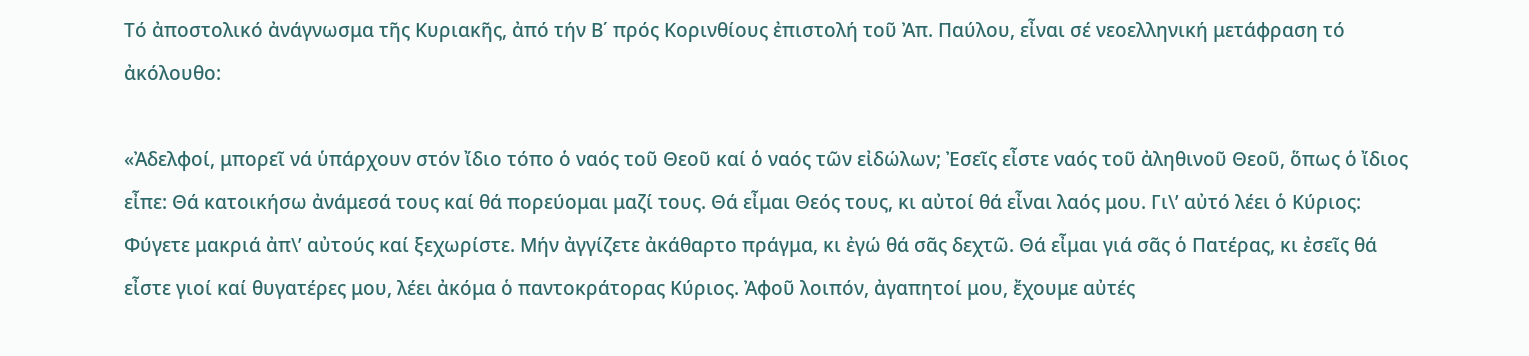Τό ἀποστολικό ἀνάγνωσμα τῆς Κυριακῆς, ἀπό τήν Β΄ πρός Κορινθίους ἐπιστολή τοῦ Ἀπ. Παύλου, εἶναι σέ νεοελληνική μετάφραση τό ἀκόλουθο:

«Ἀδελφοί, μπορεῖ νά ὑπάρχουν στόν ἴδιο τόπο ὁ ναός τοῦ Θεοῦ καί ὁ ναός τῶν εἰδώλων; Ἐσεῖς εἶστε ναός τοῦ ἀληθινοῦ Θεοῦ, ὅπως ὁ ἴδιος εἶπε: Θά κατοικήσω ἀνάμεσά τους καί θά πορεύομαι μαζί τους. Θά εἶμαι Θεός τους, κι αὐτοί θά εἶναι λαός μου. Γι\’ αὐτό λέει ὁ Κύριος: Φύγετε μακριά ἀπ\’ αὐτούς καί ξεχωρίστε. Μήν ἀγγίζετε ἀκάθαρτο πράγμα, κι ἐγώ θά σᾶς δεχτῶ. Θά εἶμαι γιά σᾶς ὁ Πατέρας, κι ἐσεῖς θά εἶστε γιοί καί θυγατέρες μου, λέει ἀκόμα ὁ παντοκράτορας Κύριος. Ἀφοῦ λοιπόν, ἀγαπητοί μου, ἔχουμε αὐτές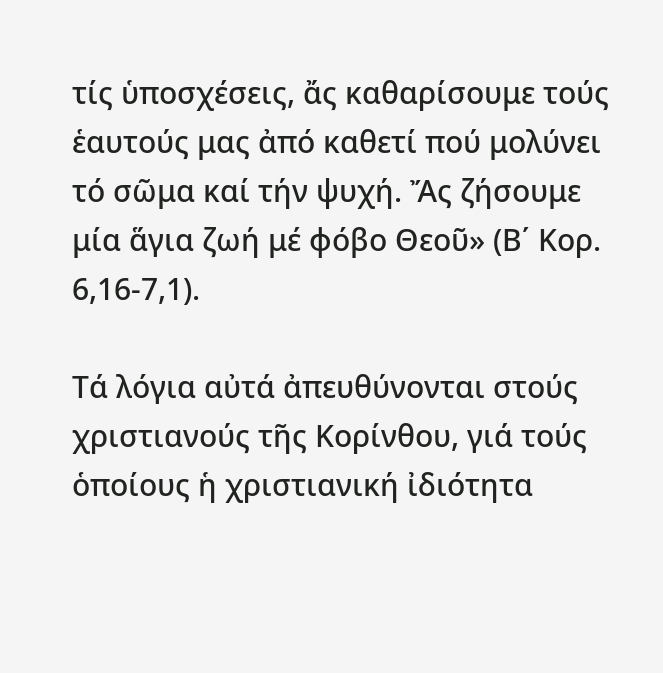τίς ὑποσχέσεις, ἄς καθαρίσουμε τούς ἑαυτούς μας ἀπό καθετί πού μολύνει τό σῶμα καί τήν ψυχή. Ἄς ζήσουμε μία ἅγια ζωή μέ φόβο Θεοῦ» (Β΄ Κορ. 6,16-7,1).

Τά λόγια αὐτά ἀπευθύνονται στούς χριστιανούς τῆς Κορίνθου, γιά τούς ὁποίους ἡ χριστιανική ἰδιότητα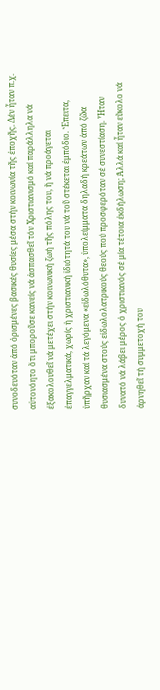συνοδευόταν ἀπό ὁρισμένες βασικές θυσίες μέσα στήν κοινωνία τῆς ἐποχῆς. Δέν ἦταν π.χ. αὐτονόητο ὅτι μποροῦσε κανείς νά ἀσπασθεῖ τόν Χριστιανισμό καί παράλληλα νά ἐξακολουθεῖ νά μετέχει στήν κοινωνική ζωή τῆς πόλης του, ἤ νά προάγεται ἐπαγγελματικά, χωρίς ἡ χριστιανική ἰδιότητά του νά τοῦ στέκεται ἐμπόδιο. Ἔπειτα, ὑπῆρχαν καί τά λεγόμενα «εἰδωλόθυτα», ὑπολείμματα δηλαδή κρεάτων ἀπό ζῶα θυσιασμένα στούς εἰδωλολατρικούς θεούς πού προσφερόταν σέ συνεστίαση. Ἦταν δυνατό νά λάβει μέρος ὁ χριστιανός σέ μία τέτοια ἐκδήλωση; Ἀλλά καί ἦταν εὔκολο νά ἀρνηθεῖ τή συμμετοχή του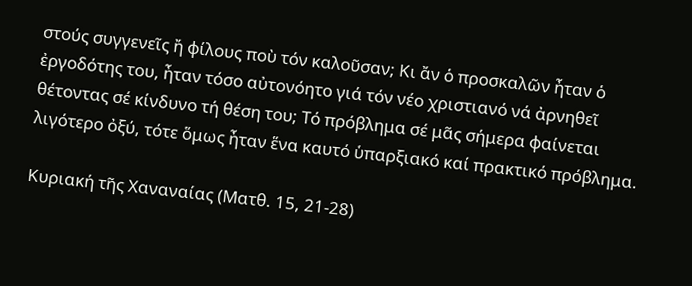στούς συγγενεῖς ἤ φίλους ποὺ τόν καλοῦσαν; Κι ἄν ὁ προσκαλῶν ἦταν ὁ ἐργοδότης του, ἦταν τόσο αὐτονόητο γιά τόν νέο χριστιανό νά ἀρνηθεῖ θέτοντας σέ κίνδυνο τή θέση του; Τό πρόβλημα σέ μᾶς σήμερα φαίνεται λιγότερο ὀξύ, τότε ὅμως ἦταν ἕνα καυτό ὑπαρξιακό καί πρακτικό πρόβλημα.

Κυριακή τῆς Χαναναίας (Ματθ. 15, 21-28)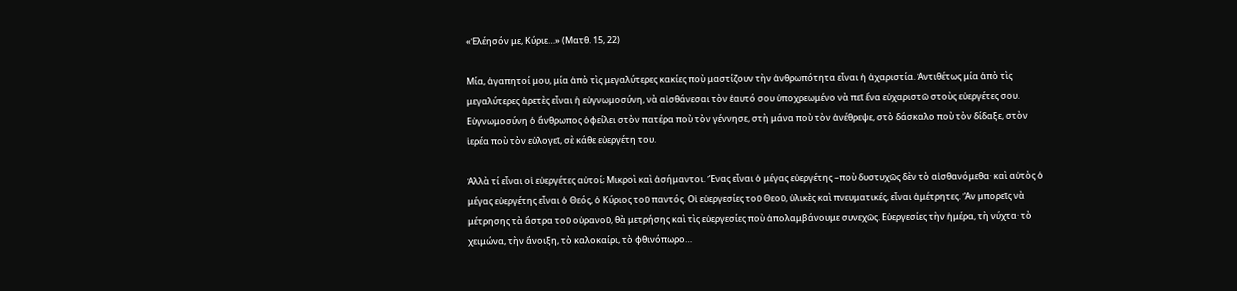«Ἐλέησόν με, Κύριε…» (Ματθ. 15, 22)

Μία, ἀγαπητοί μου, μία ἀπὸ τὶς μεγαλύτερες κακίες ποὺ μαστίζουν τὴν ἀνθρωπότητα εἶναι ἡ ἀχαριστία. Ἀντιθέτως μία ἀπὸ τὶς μεγαλύτερες ἀρετὲς εἶναι ἡ εὐγνωμοσύνη, νὰ αἰσθάνεσαι τὸν ἑαυτό σου ὑποχρεωμένο νὰ πεῖ ἕνα εὐχαριστῶ στοὺς εὐεργέτες σου. Εὐγνωμοσύνη ὁ ἄνθρωπος ὀφείλει στὸν πατέρα ποὺ τὸν γέννησε, στὴ μάνα ποὺ τὸν ἀνέθρεψε, στὸ δάσκαλο ποὺ τὸν δίδαξε, στὸν ἱερέα ποὺ τὸν εὐλογεῖ, σὲ κάθε εὐεργέτη του.

Ἀλλὰ τί εἶναι οἱ εὐεργέτες αὐτοί; Μικροὶ καὶ ἀσήμαντοι. Ἕνας εἶναι ὁ μέγας εὐεργέτης –ποὺ δυστυχῶς δὲν τὸ αἰσθανόμεθα· καὶ αὐτὸς ὁ μέγας εὐεργέτης εἶναι ὁ Θεός, ὁ Κύριος τοῦ παντός. Οἱ εὐεργεσίες τοῦ Θεοῦ, ὑλικὲς καὶ πνευματικές, εἶναι ἀμέτρητες. Ἂν μπορεῖς νὰ μέτρησης τὰ ἄστρα τοῦ οὐρανοῦ, θὰ μετρήσης καὶ τὶς εὐεργεσίες ποὺ ἀπολαμβάνουμε συνεχῶς. Εὐεργεσίες τὴν ἡμέρα, τὴ νύχτα· τὸ χειμώνα, τὴν ἄνοιξη, τὸ καλοκαίρι, τὸ φθινόπωρο…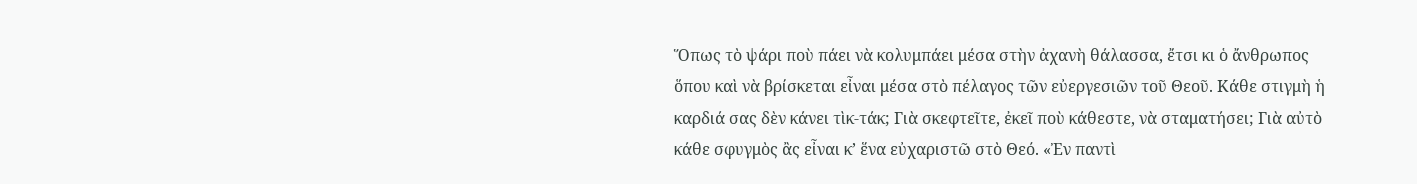Ὅπως τὸ ψάρι ποὺ πάει νὰ κολυμπάει μέσα στὴν ἀχανὴ θάλασσα, ἔτσι κι ὁ ἄνθρωπος ὅπου καὶ νὰ βρίσκεται εἶναι μέσα στὸ πέλαγος τῶν εὐεργεσιῶν τοῦ Θεοῦ. Κάθε στιγμὴ ἡ καρδιά σας δὲν κάνει τὶκ-τάκ; Γιὰ σκεφτεῖτε, ἐκεῖ ποὺ κάθεστε, νὰ σταματήσει; Γιὰ αὐτὸ κάθε σφυγμὸς ἂς εἶναι κ’ ἕνα εὐχαριστῶ στὸ Θεό. «Ἐν παντὶ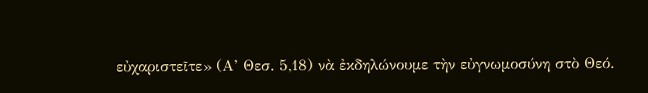εὐχαριστεῖτε» (Α’ Θεσ. 5,18) νὰ ἐκδηλώνουμε τὴν εὐγνωμοσύνη στὸ Θεό.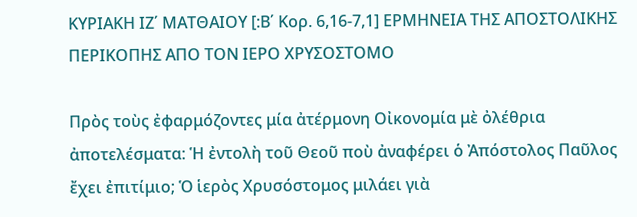ΚΥΡΙΑΚΗ ΙΖ΄ ΜΑΤΘΑΙΟΥ [:Β΄ Κορ. 6,16-7,1] ΕΡΜΗΝΕΙΑ ΤΗΣ ΑΠΟΣΤΟΛΙΚΗΣ ΠΕΡΙΚΟΠΗΣ ΑΠΟ ΤΟΝ ΙΕΡΟ ΧΡΥΣΟΣΤΟΜΟ

Πρὸς τοὺς ἐφαρμόζοντες μία ἀτέρμονη Οἰκονομία μὲ ὀλέθρια ἀποτελέσματα: Ἡ ἐντολὴ τοῦ Θεοῦ ποὺ ἀναφέρει ὁ Ἀπόστολος Παῦλος ἔχει ἐπιτίμιο; Ὁ ἱερὸς Χρυσόστομος μιλάει γιὰ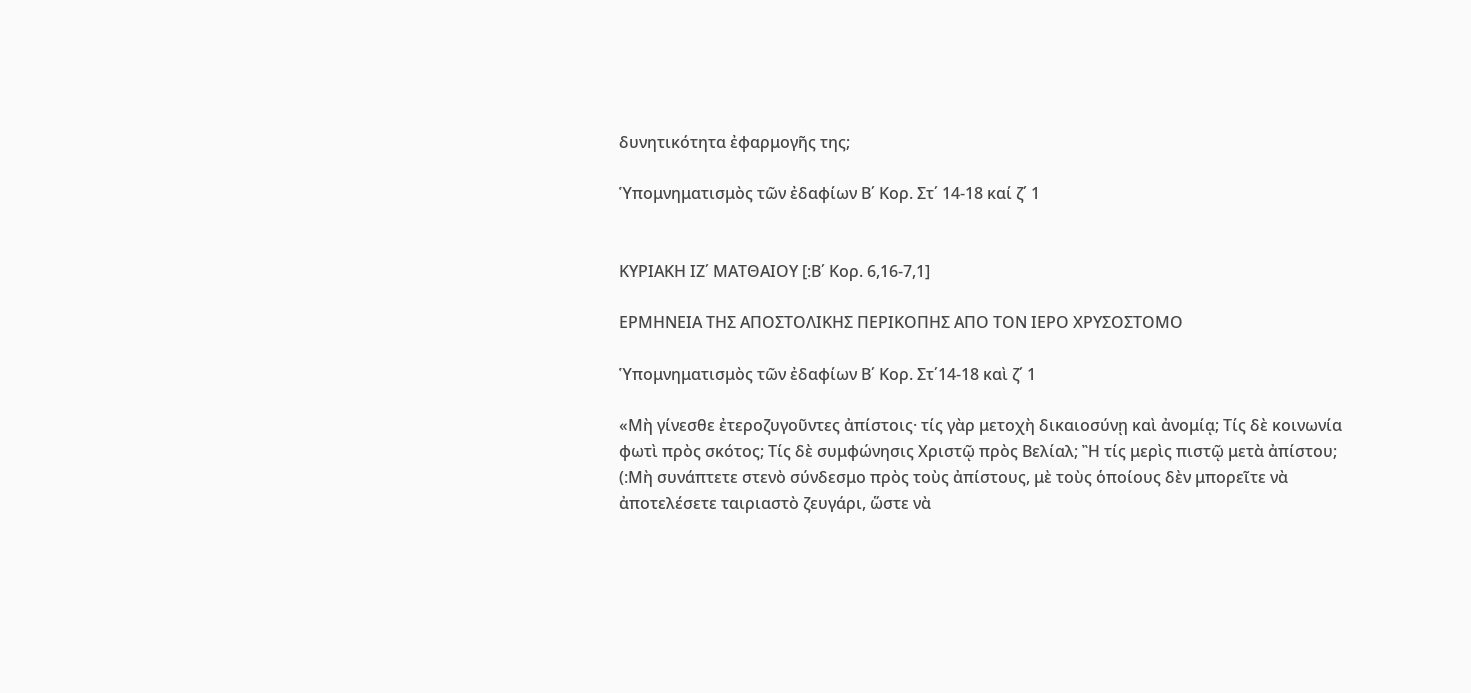δυνητικότητα ἐφαρμογῆς της;

Ὑπομνηματισμὸς τῶν ἐδαφίων Β΄ Κορ. Στ΄ 14-18 καί ζ΄ 1


ΚΥΡΙΑΚΗ ΙΖ΄ ΜΑΤΘΑΙΟΥ [:Β΄ Κορ. 6,16-7,1]

ΕΡΜΗΝΕΙΑ ΤΗΣ ΑΠΟΣΤΟΛΙΚΗΣ ΠΕΡΙΚΟΠΗΣ ΑΠΟ ΤΟΝ ΙΕΡΟ ΧΡΥΣΟΣΤΟΜΟ

Ὑπομνηματισμὸς τῶν ἐδαφίων Β΄ Κορ. Στ΄14-18 καὶ ζ΄ 1

«Μὴ γίνεσθε ἐτεροζυγοῦντες ἀπίστοις· τίς γὰρ μετοχὴ δικαιοσύνῃ καὶ ἀνομίᾳ; Τίς δὲ κοινωνία φωτὶ πρὸς σκότος; Τίς δὲ συμφώνησις Χριστῷ πρὸς Βελίαλ; Ἢ τίς μερὶς πιστῷ μετὰ ἀπίστου; (:Μὴ συνάπτετε στενὸ σύνδεσμο πρὸς τοὺς ἀπίστους, μὲ τοὺς ὁποίους δὲν μπορεῖτε νὰ ἀποτελέσετε ταιριαστὸ ζευγάρι, ὥστε νὰ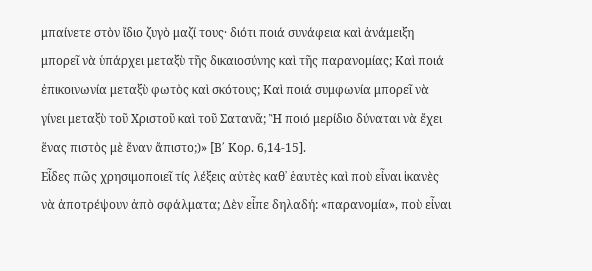μπαίνετε στὸν ἴδιο ζυγὸ μαζί τους· διότι ποιά συνάφεια καὶ ἀνάμειξη μπορεῖ νὰ ὑπάρχει μεταξὺ τῆς δικαιοσύνης καὶ τῆς παρανομίας; Καὶ ποιά ἐπικοινωνία μεταξὺ φωτὸς καὶ σκότους; Καὶ ποιά συμφωνία μπορεῖ νὰ γίνει μεταξὺ τοῦ Χριστοῦ καὶ τοῦ Σατανᾶ; Ἢ ποιό μερίδιο δύναται νὰ ἔχει ἕνας πιστὸς μὲ ἕναν ἄπιστο;)» [Β΄ Κορ. 6,14-15].
Εἶδες πῶς χρησιμοποιεῖ τίς λέξεις αὐτὲς καθ᾿ ἑαυτὲς καὶ ποὺ εἶναι ἱκανὲς νὰ ἀποτρέψουν ἀπὸ σφάλματα; Δὲν εἶπε δηλαδή: «παρανομία», ποὺ εἶναι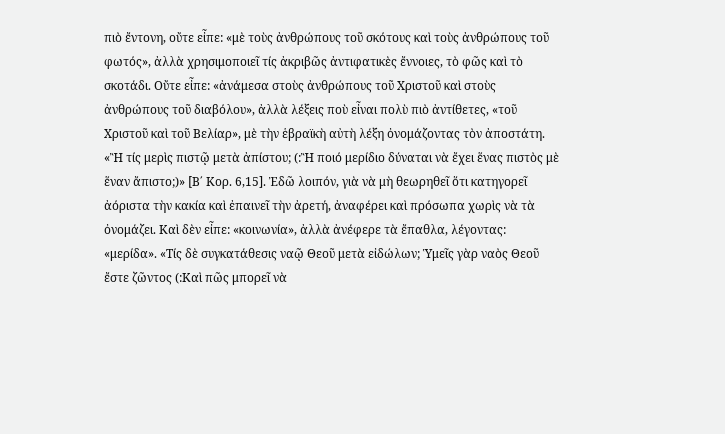πιὸ ἔντονη, οὔτε εἶπε: «μὲ τοὺς ἀνθρώπους τοῦ σκότους καὶ τοὺς ἀνθρώπους τοῦ φωτός», ἀλλὰ χρησιμοποιεῖ τίς ἀκριβῶς ἀντιφατικὲς ἔννοιες, τὸ φῶς καὶ τὸ σκοτάδι. Οὔτε εἶπε: «ἀνάμεσα στοὺς ἀνθρώπους τοῦ Χριστοῦ καὶ στοὺς ἀνθρώπους τοῦ διαβόλου», ἀλλὰ λέξεις ποὺ εἶναι πολὺ πιὸ ἀντίθετες, «τοῦ Χριστοῦ καὶ τοῦ Βελίαρ», μὲ τὴν ἑβραϊκὴ αὐτὴ λέξη ὀνομάζοντας τὸν ἀποστάτη.
«Ἢ τίς μερὶς πιστῷ μετὰ ἀπίστου; (:Ἢ ποιό μερίδιο δύναται νὰ ἔχει ἕνας πιστὸς μὲ ἕναν ἄπιστο;)» [Β΄ Κορ. 6,15]. Ἐδῶ λοιπόν, γιὰ νὰ μὴ θεωρηθεῖ ὅτι κατηγορεῖ ἀόριστα τὴν κακία καὶ ἐπαινεῖ τὴν ἀρετή, ἀναφέρει καὶ πρόσωπα χωρὶς νὰ τὰ ὀνομάζει. Καὶ δὲν εἶπε: «κοινωνία», ἀλλὰ ἀνέφερε τὰ ἔπαθλα, λέγοντας: «μερίδα». «Τίς δὲ συγκατάθεσις ναῷ Θεοῦ μετὰ εἰδώλων; Ὑμεῖς γὰρ ναὸς Θεοῦ ἔστε ζῶντος (:Καὶ πῶς μπορεῖ νὰ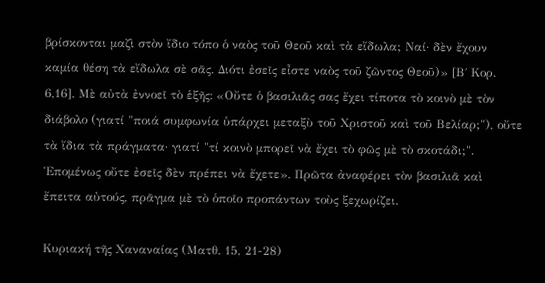βρίσκονται μαζὶ στὸν ἴδιο τόπο ὁ ναὸς τοῦ Θεοῦ καὶ τὰ εἴδωλα; Ναί· δὲν ἔχουν καμία θέση τὰ εἴδωλα σὲ σᾶς. Διότι ἐσεῖς εἶστε ναὸς τοῦ ζῶντος Θεοῦ)» [Β΄ Κορ. 6,16]. Μὲ αὐτὰ ἐννοεῖ τὸ ἑξῆς: «Οὔτε ὁ βασιλιᾶς σας ἔχει τίποτα τὸ κοινὸ μὲ τὸν διάβολο (γιατί "ποιά συμφωνία ὑπάρχει μεταξὺ τοῦ Χριστοῦ καὶ τοῦ Βελίαρ;"), οὔτε τὰ ἴδια τὰ πράγματα· γιατί "τί κοινὸ μπορεῖ νὰ ἔχει τὸ φῶς μὲ τὸ σκοτάδι;". Ἑπομένως οὔτε ἐσεῖς δὲν πρέπει νὰ ἔχετε». Πρῶτα ἀναφέρει τὸν βασιλιᾶ καὶ ἔπειτα αὐτούς, πρᾶγμα μὲ τὸ ὁποῖο προπάντων τοὺς ξεχωρίζει.

Κυριακή τῆς Χαναναίας (Ματθ. 15, 21-28)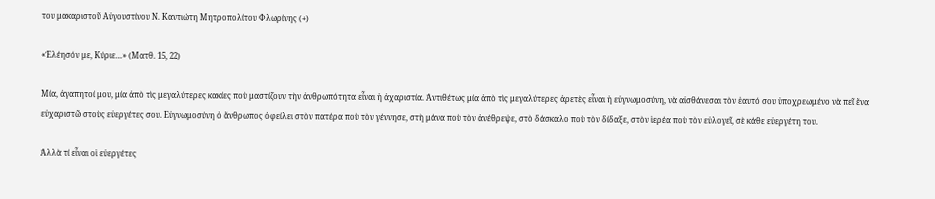του μακαριστοῦ Αὐγουστίνου Ν. Καντιώτη Μητροπολίτου Φλωρίνης (+)

«Ἐλέησόν με, Κύριε…» (Ματθ. 15, 22)

Μία, ἀγαπητοί μου, μία ἀπὸ τὶς μεγαλύτερες κακίες ποὺ μαστίζουν τὴν ἀνθρωπότητα εἶναι ἡ ἀχαριστία. Ἀντιθέτως μία ἀπὸ τὶς μεγαλύτερες ἀρετὲς εἶναι ἡ εὐγνωμοσύνη, νὰ αἰσθάνεσαι τὸν ἑαυτό σου ὑποχρεωμένο νὰ πεῖ ἕνα εὐχαριστῶ στοὺς εὐεργέτες σου. Εὐγνωμοσύνη ὁ ἄνθρωπος ὀφείλει στὸν πατέρα ποὺ τὸν γέννησε, στὴ μάνα ποὺ τὸν ἀνέθρεψε, στὸ δάσκαλο ποὺ τὸν δίδαξε, στὸν ἱερέα ποὺ τὸν εὐλογεῖ, σὲ κάθε εὐεργέτη του.

Ἀλλὰ τί εἶναι οἱ εὐεργέτες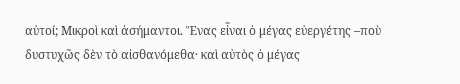αὐτοί; Μικροὶ καὶ ἀσήμαντοι. Ἕνας εἶναι ὁ μέγας εὐεργέτης –ποὺ δυστυχῶς δὲν τὸ αἰσθανόμεθα· καὶ αὐτὸς ὁ μέγας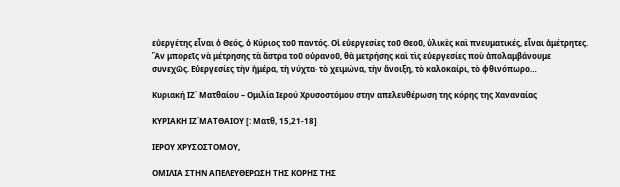εὐεργέτης εἶναι ὁ Θεός, ὁ Κύριος τοῦ παντός. Οἱ εὐεργεσίες τοῦ Θεοῦ, ὑλικὲς καὶ πνευματικές, εἶναι ἀμέτρητες. Ἂν μπορεῖς νὰ μέτρησης τὰ ἄστρα τοῦ οὐρανοῦ, θὰ μετρήσης καὶ τὶς εὐεργεσίες ποὺ ἀπολαμβάνουμε συνεχῶς. Εὐεργεσίες τὴν ἡμέρα, τὴ νύχτα· τὸ χειμώνα, τὴν ἄνοιξη, τὸ καλοκαίρι, τὸ φθινόπωρο…

Κυριακή ΙΖ΄ Ματθαίου – Ομιλία Ιερού Χρυσοστόμου στην απελευθέρωση της κόρης της Χαναναίας

ΚΥΡΙΑΚΗ ΙΖ΄ΜΑΤΘΑΙΟΥ [: Ματθ, 15,21-18]

ΙΕΡΟΥ ΧΡΥΣΟΣΤΟΜΟΥ,

ΟΜΙΛΙΑ ΣΤΗΝ ΑΠΕΛΕΥΘΕΡΩΣΗ ΤΗΣ ΚΟΡΗΣ ΤΗΣ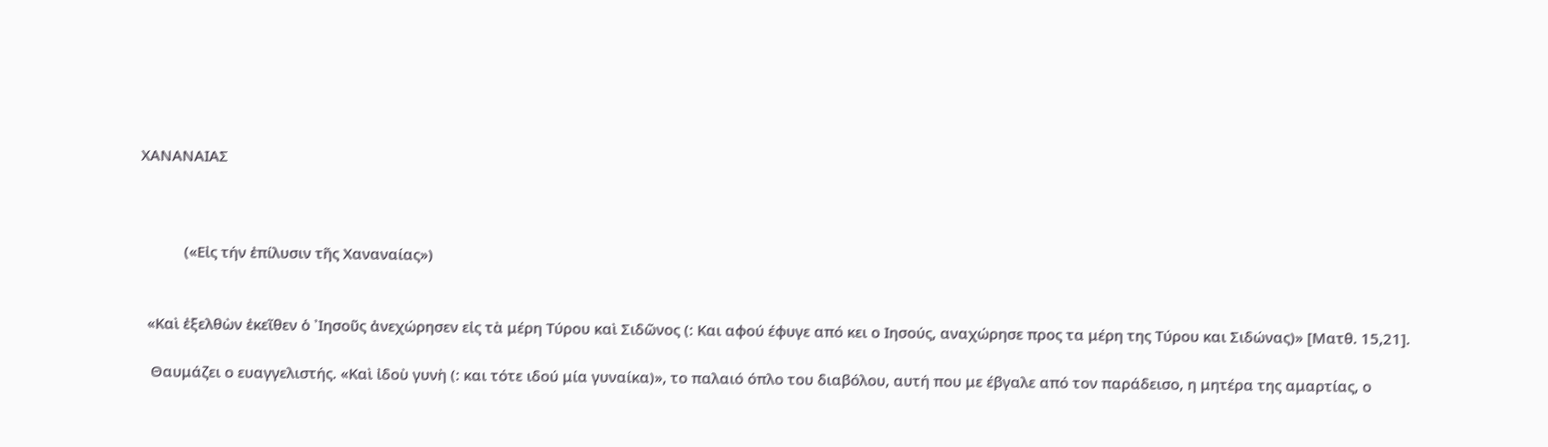ΧΑΝΑΝΑΙΑΣ



           («Εἰς τήν ἐπίλυσιν τῆς Χαναναίας»)


  «Καὶ ἐξελθὼν ἐκεῖθεν ὁ ᾿Ιησοῦς ἀνεχώρησεν εἰς τὰ μέρη Τύρου καὶ Σιδῶνος (: Και αφού έφυγε από κει ο Ιησούς, αναχώρησε προς τα μέρη της Τύρου και Σιδώνας)» [Ματθ. 15,21].

   Θαυμάζει ο ευαγγελιστής. «Καὶ ἰδοὺ γυνὴ (: και τότε ιδού μία γυναίκα)», το παλαιό όπλο του διαβόλου, αυτή που με έβγαλε από τον παράδεισο, η μητέρα της αμαρτίας, ο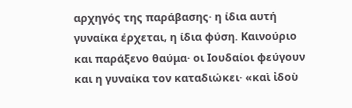αρχηγός της παράβασης· η ίδια αυτή γυναίκα έρχεται, η ίδια φύση. Καινούριο και παράξενο θαύμα· οι Ιουδαίοι φεύγουν και η γυναίκα τον καταδιώκει· «καὶ ἰδοὺ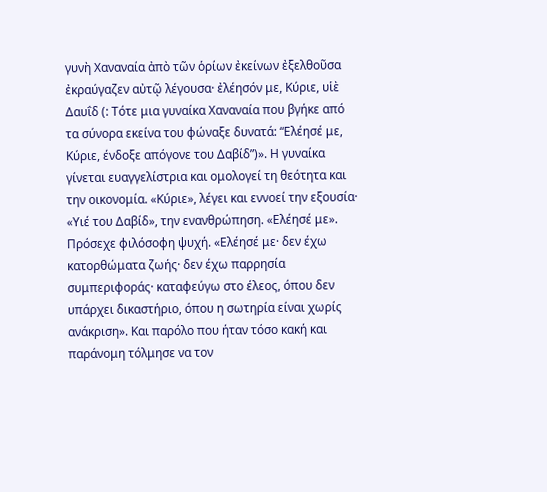γυνὴ Χαναναία ἀπὸ τῶν ὁρίων ἐκείνων ἐξελθοῦσα ἐκραύγαζεν αὐτῷ λέγουσα· ἐλέησόν με, Κύριε, υἱὲ Δαυΐδ (: Τότε μια γυναίκα Χαναναία που βγήκε από τα σύνορα εκείνα του φώναξε δυνατά: “Ελέησέ με, Κύριε, ένδοξε απόγονε του Δαβίδ”)». Η γυναίκα γίνεται ευαγγελίστρια και ομολογεί τη θεότητα και την οικονομία. «Κύριε», λέγει και εννοεί την εξουσία· «Υιέ του Δαβίδ», την ενανθρώπηση. «Ελέησέ με». Πρόσεχε φιλόσοφη ψυχή. «Ελέησέ με· δεν έχω κατορθώματα ζωής· δεν έχω παρρησία συμπεριφοράς· καταφεύγω στο έλεος, όπου δεν υπάρχει δικαστήριο, όπου η σωτηρία είναι χωρίς ανάκριση». Και παρόλο που ήταν τόσο κακή και παράνομη τόλμησε να τον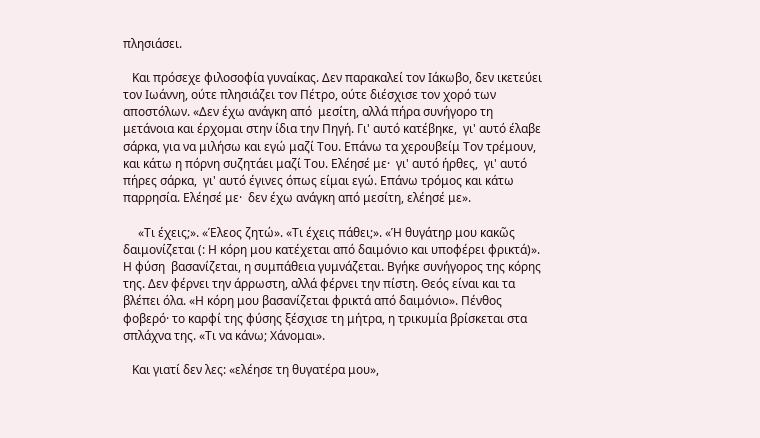πλησιάσει.

   Και πρόσεχε φιλοσοφία γυναίκας. Δεν παρακαλεί τον Ιάκωβο, δεν ικετεύει τον Ιωάννη, ούτε πλησιάζει τον Πέτρο, ούτε διέσχισε τον χορό των αποστόλων. «Δεν έχω ανάγκη από  μεσίτη, αλλά πήρα συνήγορο τη μετάνοια και έρχομαι στην ίδια την Πηγή. Γι' αυτό κατέβηκε,  γι' αυτό έλαβε σάρκα, για να μιλήσω και εγώ μαζί Του. Επάνω τα χερουβείμ Τον τρέμουν, και κάτω η πόρνη συζητάει μαζί Του. Ελέησέ με·  γι' αυτό ήρθες,  γι' αυτό πήρες σάρκα,  γι' αυτό έγινες όπως είμαι εγώ. Επάνω τρόμος και κάτω παρρησία. Ελέησέ με·  δεν έχω ανάγκη από μεσίτη, ελέησέ με».

     «Τι έχεις;». «Έλεος ζητώ». «Τι έχεις πάθει;». «Ἡ θυγάτηρ μου κακῶς δαιμονίζεται (: Η κόρη μου κατέχεται από δαιμόνιο και υποφέρει φρικτά)». Η φύση  βασανίζεται, η συμπάθεια γυμνάζεται. Βγήκε συνήγορος της κόρης της. Δεν φέρνει την άρρωστη, αλλά φέρνει την πίστη. Θεός είναι και τα βλέπει όλα. «Η κόρη μου βασανίζεται φρικτά από δαιμόνιο». Πένθος φοβερό· το καρφί της φύσης ξέσχισε τη μήτρα, η τρικυμία βρίσκεται στα σπλάχνα της. «Τι να κάνω; Χάνομαι».

   Και γιατί δεν λες: «ελέησε τη θυγατέρα μου»,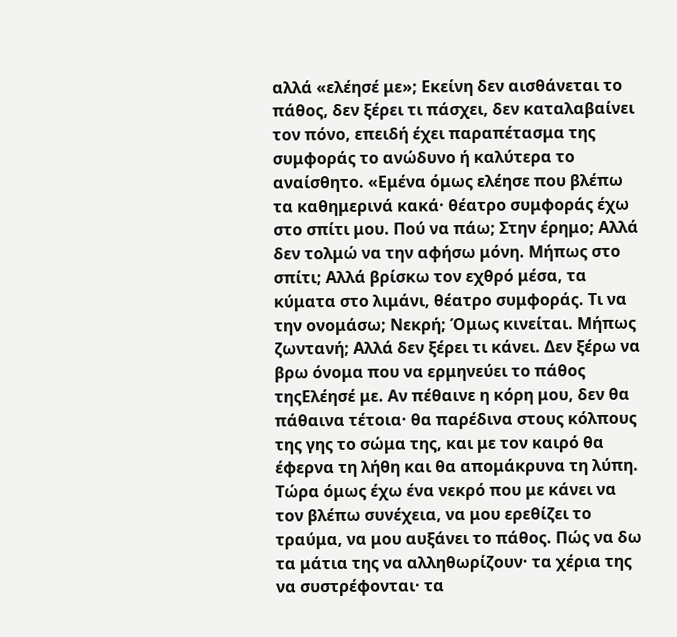αλλά «ελέησέ με»; Εκείνη δεν αισθάνεται το πάθος, δεν ξέρει τι πάσχει, δεν καταλαβαίνει τον πόνο, επειδή έχει παραπέτασμα της συμφοράς το ανώδυνο ή καλύτερα το αναίσθητο. «Εμένα όμως ελέησε που βλέπω τα καθημερινά κακά· θέατρο συμφοράς έχω στο σπίτι μου. Πού να πάω; Στην έρημο; Αλλά δεν τολμώ να την αφήσω μόνη. Μήπως στο σπίτι; Αλλά βρίσκω τον εχθρό μέσα, τα κύματα στο λιμάνι, θέατρο συμφοράς. Τι να την ονομάσω; Νεκρή; Όμως κινείται. Μήπως ζωντανή; Αλλά δεν ξέρει τι κάνει. Δεν ξέρω να βρω όνομα που να ερμηνεύει το πάθος τηςΕλέησέ με. Αν πέθαινε η κόρη μου, δεν θα πάθαινα τέτοια· θα παρέδινα στους κόλπους της γης το σώμα της, και με τον καιρό θα έφερνα τη λήθη και θα απομάκρυνα τη λύπη. Τώρα όμως έχω ένα νεκρό που με κάνει να τον βλέπω συνέχεια, να μου ερεθίζει το τραύμα, να μου αυξάνει το πάθος. Πώς να δω τα μάτια της να αλληθωρίζουν· τα χέρια της να συστρέφονται· τα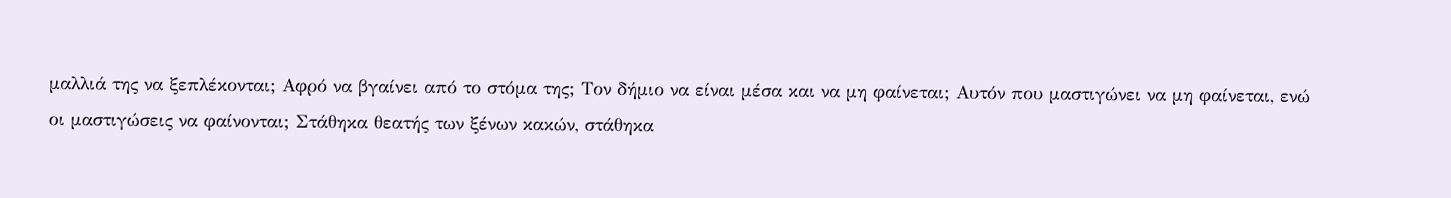μαλλιά της να ξεπλέκονται; Αφρό να βγαίνει από το στόμα της; Τον δήμιο να είναι μέσα και να μη φαίνεται; Αυτόν που μαστιγώνει να μη φαίνεται, ενώ οι μαστιγώσεις να φαίνονται; Στάθηκα θεατής των ξένων κακών, στάθηκα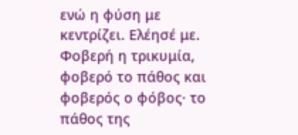ενώ η φύση με κεντρίζει. Ελέησέ με. Φοβερή η τρικυμία, φοβερό το πάθος και φοβερός ο φόβος· το πάθος της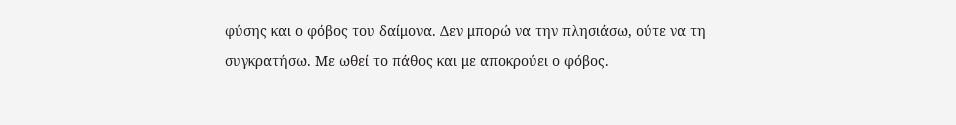φύσης και ο φόβος του δαίμονα. Δεν μπορώ να την πλησιάσω, ούτε να τη συγκρατήσω. Με ωθεί το πάθος και με αποκρούει ο φόβος.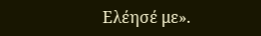Ελέησέ με».